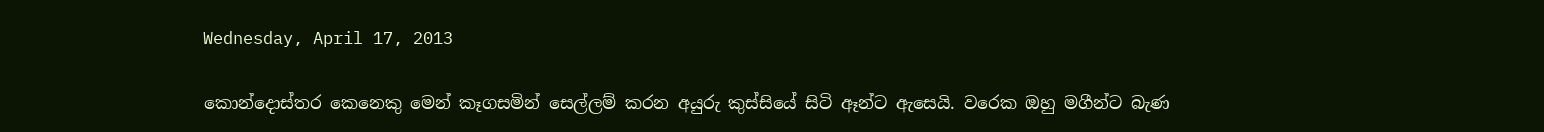Wednesday, April 17, 2013

කොන්දොස්තර කෙනෙකු මෙන් කෑගසමින් සෙල්ලම් කරන අයුරු කුස්සියේ සිටි ඈන්ට ඇසෙයි. වරෙක ඔහු මගීන්ට බැණ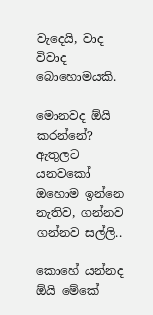වැදෙයි, වාද විවාද බොහොමයකි.

මොනවද ඕයි කරන්නේ? ඇතුලට යනවකෝ ඔහොම ඉන්නෙ නැතිව, ගන්නව ගන්නව සල්ලි..

කොහේ යන්නද ඕයි මේකේ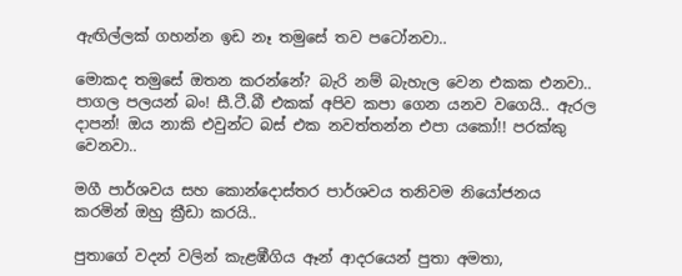ඇඟිල්ලක් ගහන්න ඉඩ නෑ තමුසේ තව පටෝනවා..

මොකද තමුසේ ඔතන කරන්නේ? බැරි නම් බැහැල වෙන එකක එනවා..
පාගල පලයන් බං! සී.ටී.බී එකක් අපිව කපා ගෙන යනව වගෙයි.. ඇරල දාපන්! ඔය නාකි එවුන්ට බස් එක නවත්තන්න එපා යකෝ!! පරක්කු වෙනවා..

මගී පාර්ශවය සහ කොන්දොස්තර පාර්ශවය තනිවම නියෝජනය කරමින් ඔහු ක්‍රීඩා කරයි..

පුතාගේ වදන් වලින් කැළඹීගිය ඈන් ආදරයෙන් පුතා අමතා,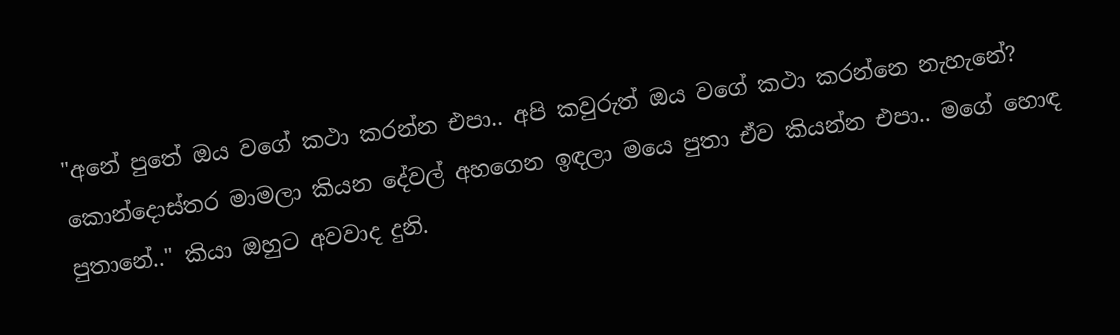"අනේ පුතේ ඔය වගේ කථා කරන්න එපා.. අපි කවුරුත් ඔය වගේ කථා කරන්නෙ නැහැනේ?
කොන්දොස්තර මාමලා කියන දේවල් අහගෙන ඉඳලා මයෙ පුතා ඒව කියන්න එපා.. මගේ හොඳ පුතානේ.." කියා ඔහුට අවවාද දුනි.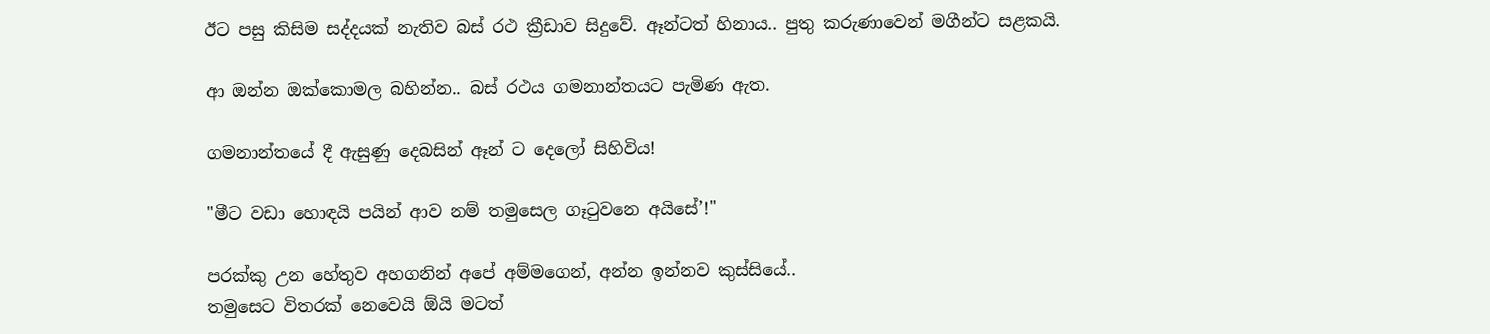ඊට පසු කිසිම සද්දයක් නැතිව බස් රථ ක්‍රීඩාව සිදුවේ. ඈන්ටත් හිනාය.. පුතු කරුණාවෙන් මගීන්ට සළකයි.

ආ ඔන්න ඔක්කොමල බහින්න.. බස් රථය ගමනාන්තයට පැමිණ ඇත.

ගමනාන්තයේ දී ඇසුණු දෙබසින් ඈන් ට දෙලෝ සිහිවිය!

"මීට වඩා හොඳයි පයින් ආව නම් තමුසෙල ගෑටුවනෙ අයිසේ’!"

පරක්කු උන හේතුව අහගනින් අපේ අම්මගෙන්, අන්න ඉන්නව කුස්සියේ..
තමුසෙට විතරක් නෙවෙයි ඕයි මටත්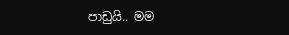පාඩුයි.. මම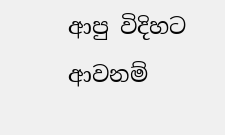ආපු විදිහට ආවනම්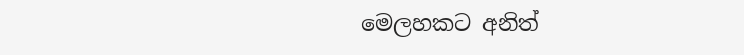මෙලහකට අනිත්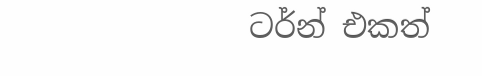ටර්න් එකත්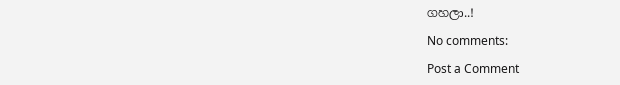ගහලා..!

No comments:

Post a Comment